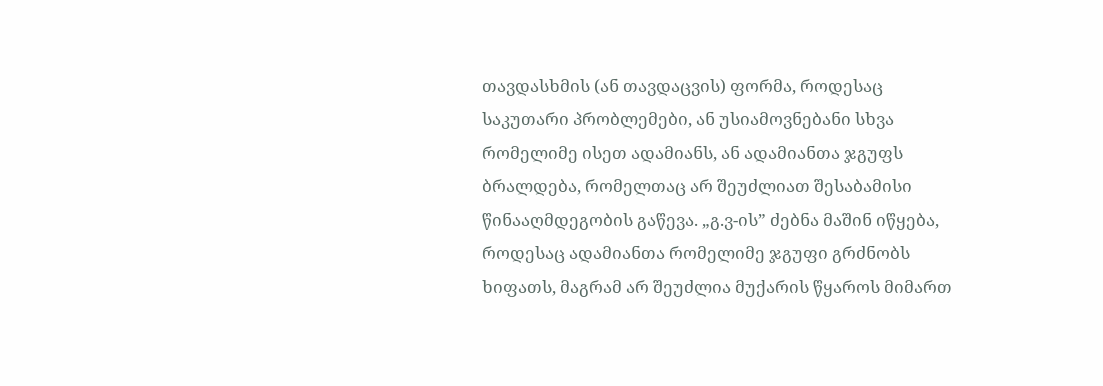თავდასხმის (ან თავდაცვის) ფორმა, როდესაც საკუთარი პრობლემები, ან უსიამოვნებანი სხვა რომელიმე ისეთ ადამიანს, ან ადამიანთა ჯგუფს ბრალდება, რომელთაც არ შეუძლიათ შესაბამისი წინააღმდეგობის გაწევა. „გ.ვ-ის” ძებნა მაშინ იწყება, როდესაც ადამიანთა რომელიმე ჯგუფი გრძნობს ხიფათს, მაგრამ არ შეუძლია მუქარის წყაროს მიმართ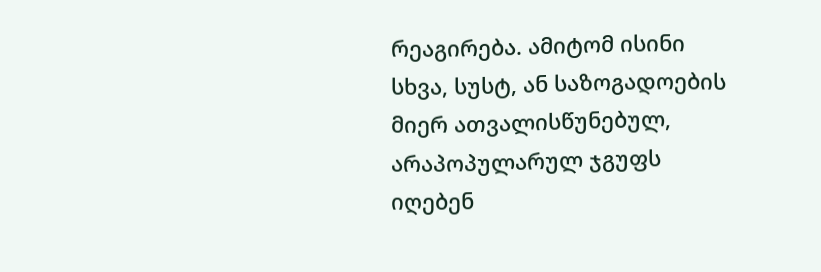რეაგირება. ამიტომ ისინი სხვა, სუსტ, ან საზოგადოების მიერ ათვალისწუნებულ, არაპოპულარულ ჯგუფს იღებენ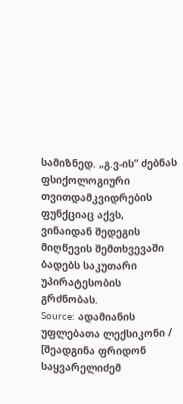სამიზნედ. „გ.ვ-ის” ძებნას ფსიქოლოგიური თვითდამკვიდრების ფუნქციაც აქვს, ვინაიდან შედეგის მიღწევის შემთხვევაში ბადებს საკუთარი უპირატესობის გრძნობას.
Source: ადამიანის უფლებათა ლექსიკონი / [შეადგინა ფრიდონ საყვარელიძემ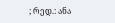; რედ.: ანა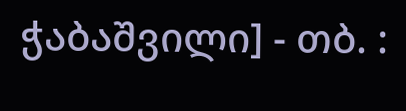ჭაბაშვილი] - თბ. :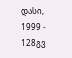დასი, 1999 - 128გვ